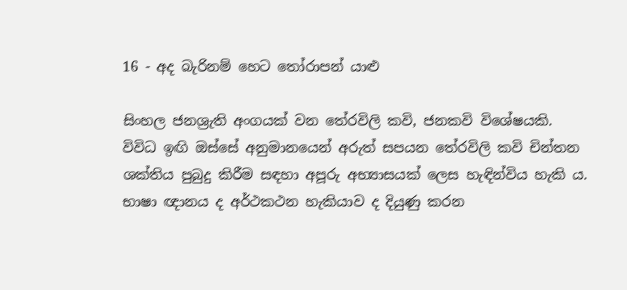16 - අද බැරිනම් හෙට තෝරාපන් යාළු

සිංහල ජනශ්‍රැති අංගයක් වන තේරවිලි කවි, ජනකවි විශේෂයකි. විවිධ ඉඟි ඔස්සේ අනුමානයෙන් අරුත් සපයන තේරවිලි කවි චින්තන ශක්තිය පුබුදු කිරීම සඳහා අපූරු අභ්‍යාසයක් ලෙස හැඳින්විය හැකි ය. භාෂා ඥානය ද අර්ථකථන හැකියාව ද දියුණු කරන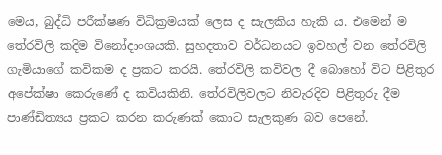මෙය, බුද්ධි පරීක්ෂණ විධික්‍රමයක් ලෙස ද සැලකිය හැකි ය. එමෙන් ම තේරවිලි කදිම විනෝදාංශයකි. සුහදතාව වර්ධනයට ඉවහල් වන තේරවිලි ගැමියාගේ කවිකම ද ප්‍රකට කරයි. තේරවිලි කවිවල දී බොහෝ විට පිළිතුර අපේක්ෂා කෙරුණේ ද කවියකිනි. තේරවිලිවලට නිවැරදිව පිළිතුරු දීම පාණ්ඩිත්‍යය ප්‍රකට කරන කරුණක් කොට සැලකුණ බව පෙනේ.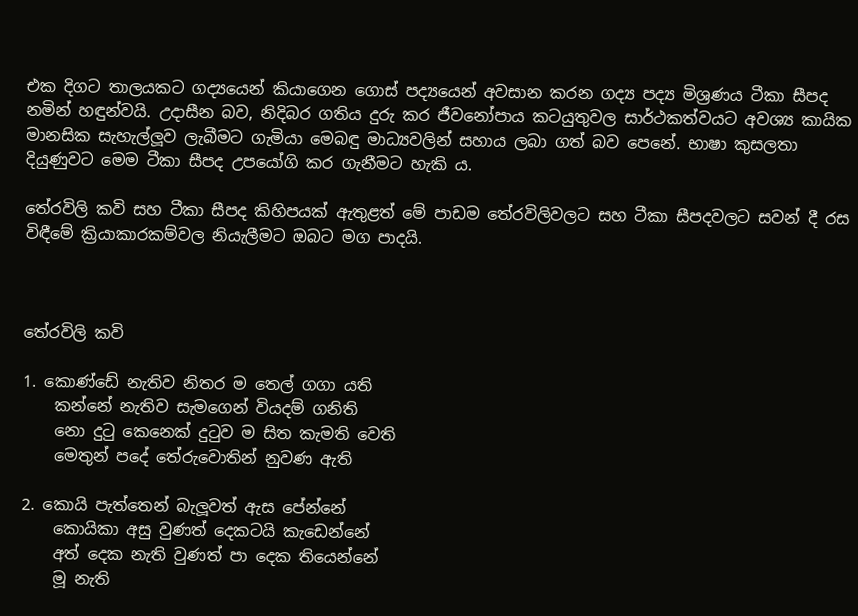එක දිගට තාලයකට ගද්‍යයෙන් කියාගෙන ගොස් පද්‍යයෙන් අවසාන කරන ගද්‍ය පද්‍ය මිශ්‍රණය ටීකා සීපද නමින් හඳුන්වයි. උදාසීන බව, නිදිබර ගතිය දුරු කර ජීවනෝපාය කටයුතුවල සාර්ථකත්වයට අවශ්‍ය කායික මානසික සැහැල්ලූව ලැබීමට ගැමියා මෙබඳු මාධ්‍යවලින් සහාය ලබා ගත් බව පෙනේ. භාෂා කුසලතා දියුණුවට මෙම ටීකා සීපද උපයෝගි කර ගැනීමට හැකි ය.

තේරවිලි කවි සහ ටීකා සීපද කිහිපයක් ඇතුළත් මේ පාඩම තේරවිලිවලට සහ ටීකා සීපදවලට සවන් දී රස විඳීමේ ක්‍රියාකාරකම්වල නියැලීමට ඔබට මග පාදයි.



තේරවිලි කවි

1. කොණ්ඩේ නැතිව නිතර ම තෙල් ගගා යති
    කන්නේ නැතිව සැමගෙන් වියදම් ගනිති
    නො දුටු කෙනෙක් දුටුව ම සිත කැමති වෙති
    මෙතුන් පදේ තේරුවොතින් නුවණ ඇති

2. කොයි පැත්තෙන් බැලූවත් ඇස පේන්නේ
    කොයිකා අසු වුණත් දෙකටයි කැඩෙන්නේ
    අත් දෙක නැති වුණත් පා දෙක තියෙන්නේ
    මූ නැති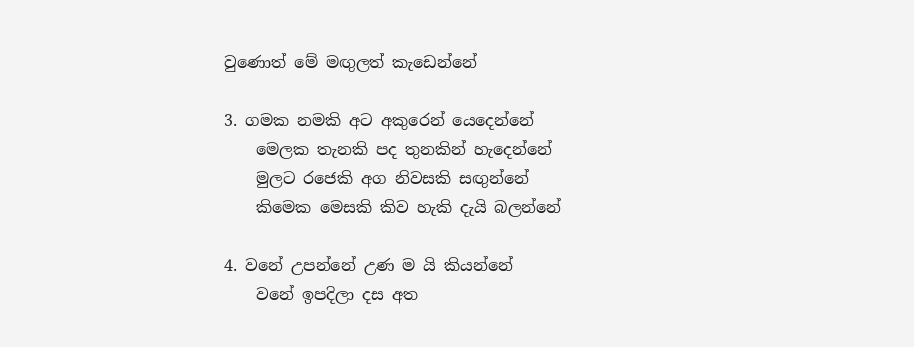වුණොත් මේ මඟුලත් කැඩෙන්නේ

3. ගමක නමකි අට අකුරෙන් යෙදෙන්නේ
    මෙලක තැනකි පද තුනකින් හැදෙන්නේ
    මුලට රජෙකි අග නිවසකි සඟුන්නේ
    කිමෙක මෙසකි කිව හැකි දැයි බලන්නේ

4. වනේ උපන්නේ උණ ම යි කියන්නේ
    වනේ ඉපදිලා දස අත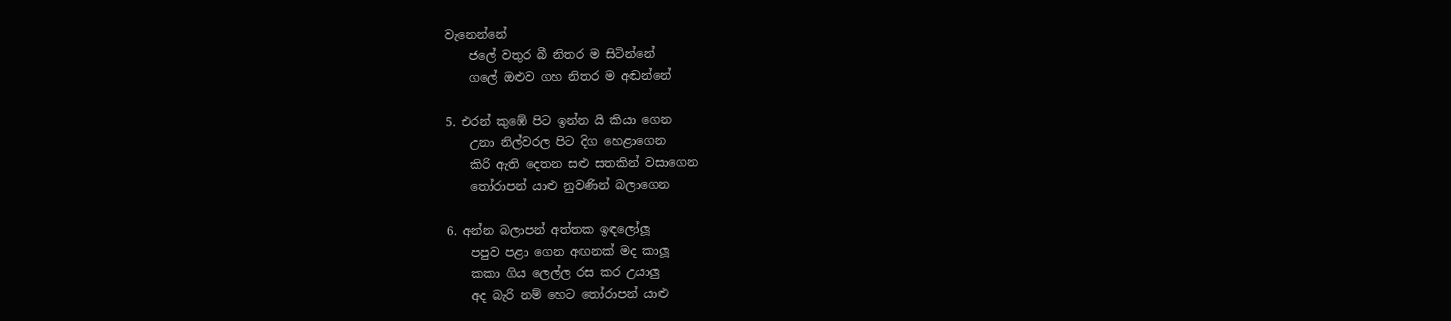වැනෙන්නේ
    ජලේ වතුර බී නිතර ම සිටින්නේ
    ගලේ ඔළුව ගහ නිතර ම අඬන්නේ

5. එරන් කුඹේ පිට ඉන්න යි කියා ගෙන
    උනා නිල්වරල පිට දිග හෙළාගෙන
    කිරි ඇති දෙතන සළු සතකින් වසාගෙන
    තෝරාපන් යාළු නුවණින් බලාගෙන

6. අන්න බලාපන් අත්තක ඉඳලෝලූ
    පපුව පළා ගෙන අඟනක් මද කාලූ
    කකා ගිය ලෙල්ල රස කර උයාලු
    අද බැරි නම් හෙට තෝරාපන් යාළු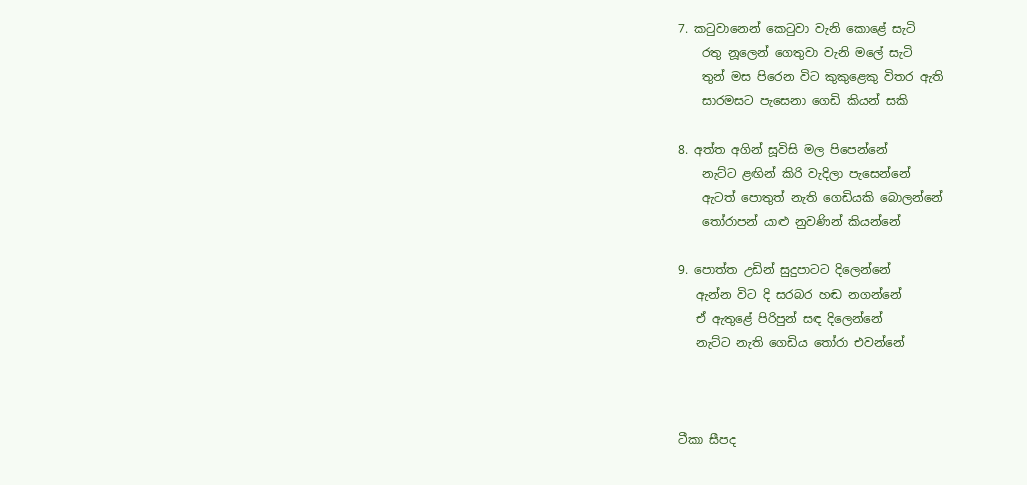7. කටුවානෙන් කෙටුවා වැනි කොළේ සැටි
    රතු නූලෙන් ගෙතුවා වැනි මලේ සැටි
    තුන් මස පිරෙන විට කුකුළෙකු විතර ඇති
    සාරමසට පැසෙනා ගෙඩි කියන් සකි

8. අත්ත අගින් සූවිසි මල පිපෙන්නේ
    නැට්ට ළඟින් කිරි වැදිලා පැසෙන්නේ
    ඇටත් පොතුත් නැති ගෙඩියකි බොලන්නේ
    තෝරාපන් යාළු නුවණින් කියන්නේ

9. පොත්ත උඩින් සුදුපාටට දිලෙන්නේ
   ඇන්න විට දි සරබර හඬ නගන්නේ
   ඒ ඇතුළේ පිරිපුන් සඳ දිලෙන්නේ
   නැට්ට නැති ගෙඩිය තෝරා එවන්නේ



ටීකා සීපද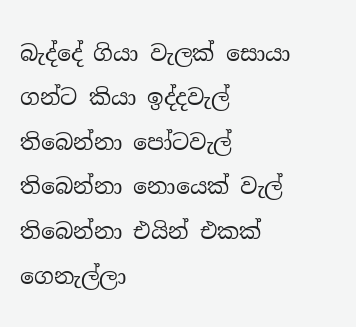බැද්දේ ගියා වැලක් සොයා ගන්ට කියා ඉද්දවැල් තිබෙන්නා පෝටවැල් තිබෙන්නා නොයෙක් වැල් තිබෙන්නා එයින් එකක් ගෙනැල්ලා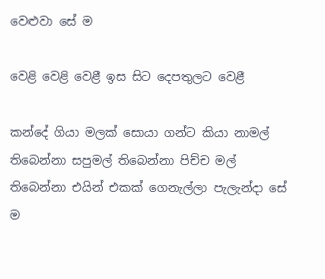වෙළුවා සේ ම

වෙළි වෙළි වෙළී ඉස සිට දෙපතුලට වෙළී

කන්දේ ගියා මලක් සොයා ගන්ට කියා නාමල් තිබෙන්නා සපුමල් තිබෙන්නා පිච්ච මල් තිබ‍ෙන්නා එයින් එකක් ගෙනැල්ලා පැලැන්දා සේ ම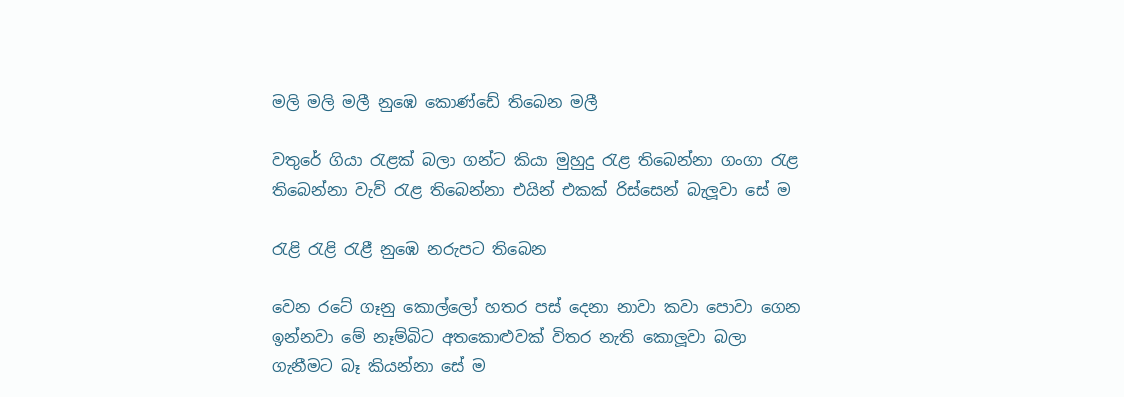මලි මලි මලී නුඹෙ කොණ්ඩේ තිබෙන මලී

වතුරේ ගියා රැළක් බලා ගන්ට කියා මුහුදු රැළ තිබෙන්නා ගංගා රැළ තිබෙන්නා වැව් රැළ තිබෙන්නා එයින් එකක් රිස්සෙන් බැලූවා සේ ම

රැළි රැළි රැළී නුඹෙ නරුපට තිබෙන

වෙන රටේ ගෑනු කොල්ලෝ හතර පස් දෙනා නාවා කවා පොවා ගෙන ඉන්නවා මේ නෑම්බිට අතකොළුවක් විතර නැති කොලූවා බලා ගැනීමට බෑ කියන්නා සේ ම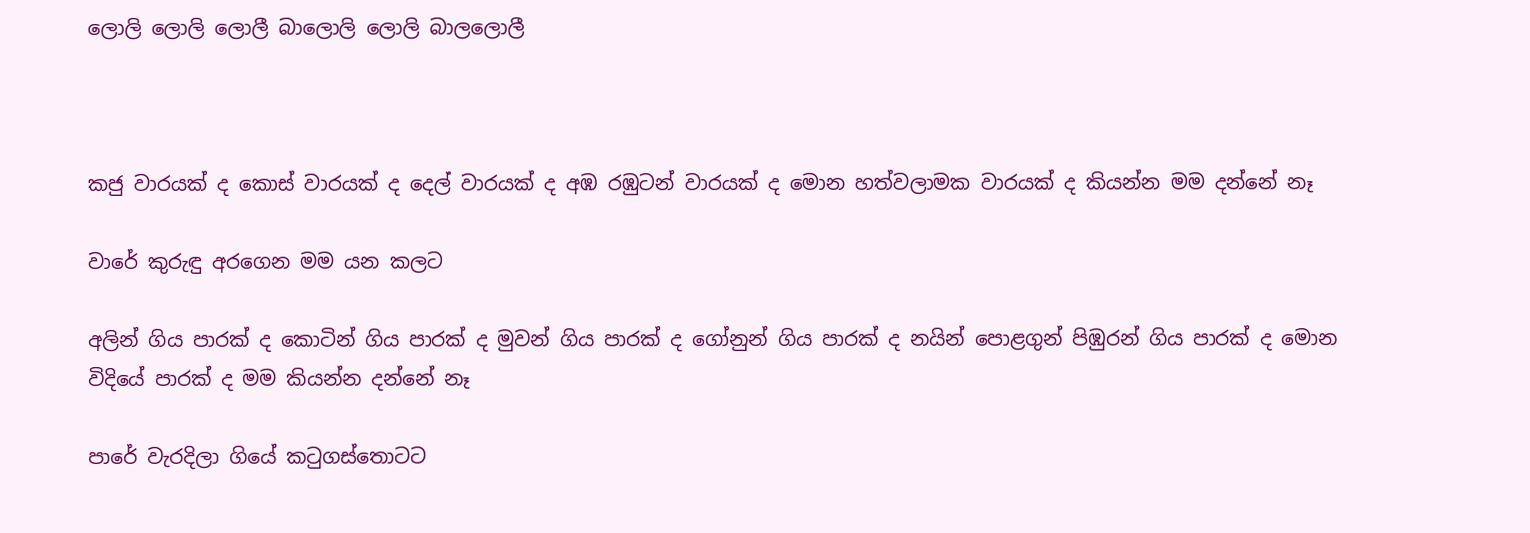ලොලි ලොලි ලොලී බාලොලි ලොලි බාලලොලී



කජු වාරයක් ද කොස් වාරයක් ද දෙල් වාරයක් ද අඹ රඹුටන් වාරයක් ද මොන හත්වලාමක වාරයක් ද කියන්න මම දන්නේ නෑ

වාරේ කුරුඳු අරගෙන මම යන කලට

අලින් ගිය පාරක් ද කොටින් ගිය පාරක් ද මුවන් ගිය පාරක් ද ගෝනුන් ගිය පාරක් ද නයින් පොළගුන් පිඹුරන් ගිය පාරක් ද මොන විදියේ පාරක් ද මම කියන්න දන්නේ නෑ

පාරේ වැරදිලා ගියේ කටුගස්තොටට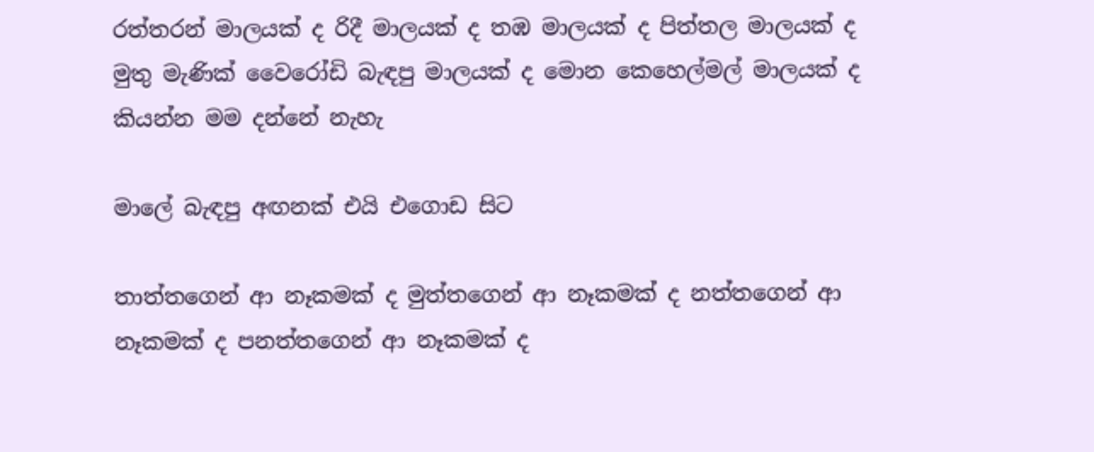රත්තරන් මාලයක් ද රිදී මාලයක් ද තඹ මාලයක් ද පිත්තල මාලයක් ද මුතු මැණික් වෛරෝඩි බැඳපු මාලයක් ද මොන කෙහෙල්මල් මාලයක් ද කියන්න මම දන්නේ නැහැ

මාලේ බැඳපු අඟනක් එයි එගොඩ සිට

තාත්තගෙන් ආ නෑකමක් ද මුත්තගෙන් ආ නෑකමක් ද නත්තගෙන් ආ නෑකමක් ද පනත්තගෙන් ආ නෑකමක් ද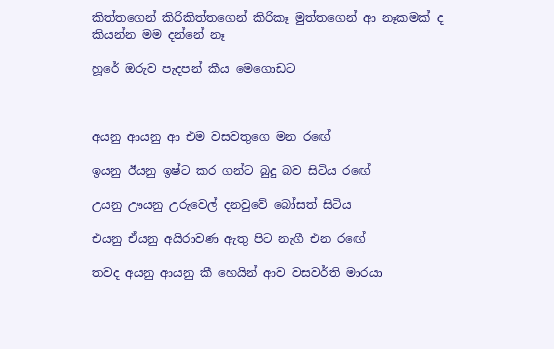කිත්තගෙන් කිරිකිත්තගෙන් කිරිකෑ මුත්තගෙන් ආ නෑකමක් ද කියන්න මම දන්නේ නෑ

හූරේ ඔරුව පැදපන් කීය මෙගොඩට



අයනු ආයනු ආ එම වසවතුගෙ මන රඟේ

ඉයනු ඊයනු ඉෂ්ට කර ගන්ට බුදු බව සිටිය රඟේ

උයනු ඌයනු උරුවෙල් දනවුවේ බෝසත් සිටිය

එයනු ඒයනු අයිරාවණ ඇතු පිට නැගී එන රඟේ

තවද අයනු ආයනු කී හෙයින් ආව වසවර්ති මාරයා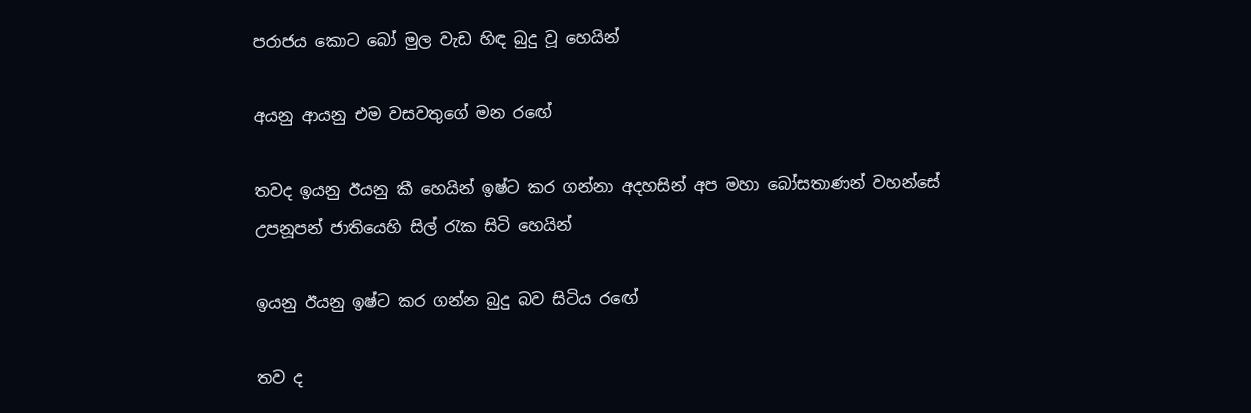පරාජය කොට බෝ මුල වැඩ හිඳ බුදු වූ හෙයින්

අයනු ආයනු එම වසවතුගේ මන රඟේ

තවද ඉයනු ඊයනු කී හෙයින් ඉෂ්ට කර ගන්නා අදහසින් අප මහා බෝසතාණන් වහන්සේ උපනූපන් ජාතියෙහි සිල් රැක සිටි හෙයින්

ඉයනු ඊයනු ඉෂ්ට කර ගන්න බුදු බව සිටිය රඟේ

තව ද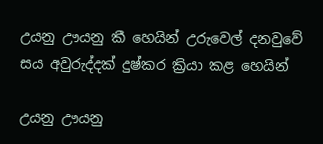උයනු ඌයනු කී හෙයින් උරුවෙල් දනවුවේ සය අවුරුද්දක් දුෂ්කර ක්‍රියා කළ හෙයින්

උයනු ඌයනු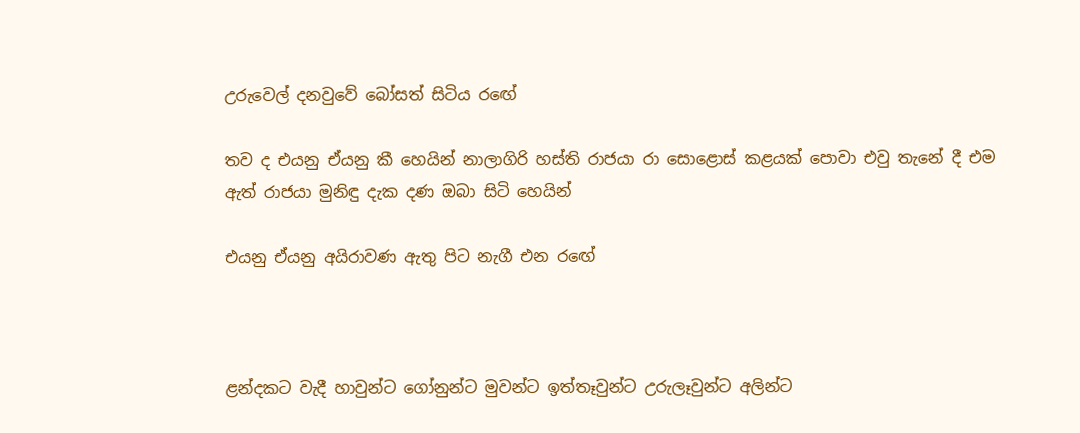උරුවෙල් දනවුවේ බෝසත් සිටිය රඟේ

තව ද එයනු ඒයනු කී හෙයින් නාලාගිරි හස්ති රාජයා රා සොළොස් කළයක් පොවා එවු තැනේ දී එම ඇත් රාජයා මුනිඳු දැක දණ ඔබා සිටි හෙයින්

එයනු ඒයනු අයිරාවණ ඇතු පිට නැගී එන රඟේ



ළන්දකට වැදී හාවුන්ට ගෝනුන්ට මුවන්ට ඉත්තෑවුන්ට උරුලෑවුන්ට අලින්ට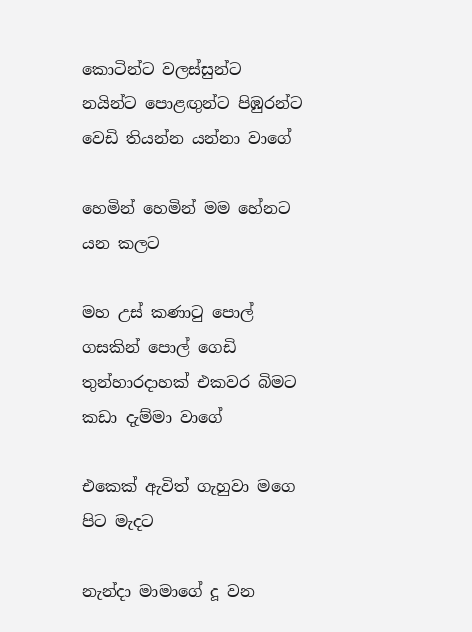කොටින්ට වලස්සුන්ට නයින්ට පොළඟුන්ට පිඹුරන්ට වෙඩි තියන්න යන්නා වාගේ

හෙමින් හෙමින් මම හේනට යන කලට

මහ උස් කණාටු පොල් ගසකින් පොල් ගෙඩි තුන්හාරදාහක් එකවර බිමට කඩා දැම්මා වාගේ

එකෙක් ඇවිත් ගැහුවා මගෙ පිට මැදට

නැන්දා මාමාගේ දූ වන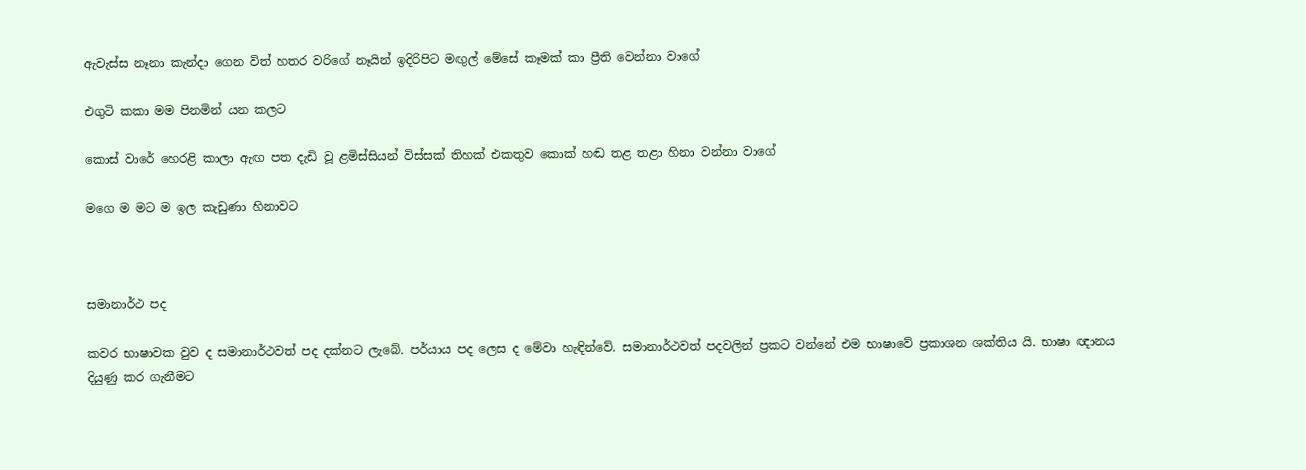ඇවැස්ස නෑනා කැන්දා ගෙන විත් හතර වරිගේ නෑයින් ඉදිරිපිට මඟුල් මේසේ කෑමක් කා ප්‍රීති වෙන්නා වාගේ

එගුටි කකා මම පිනමින් යන කලට

කොස් වාරේ හෙරළි කාලා ඇඟ පත දැඩි වූ ළමිස්සියන් විස්සක් තිහක් එකතුව කොක් හඬ තළ තළා හිනා වන්නා වාගේ

මගෙ ම මට ම ඉල කැඩුණා හිනාවට



සමානාර්ථ පද

කවර භාෂාවක වුව ද සමානාර්ථවත් පද දක්නට ලැබේ. පර්යාය පද ලෙස ද මේවා හැඳින්වේ. සමානාර්ථවත් පදවලින් ප්‍රකට වන්නේ එම භාෂාවේ ප්‍රකාශන ශක්තිය යි. භාෂා ඥානය දියුණු කර ගැනීමට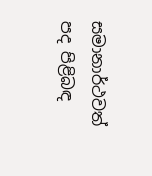සමානාර්ථවත් පද පිළිබඳ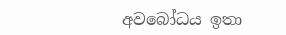අවබෝධය ඉතා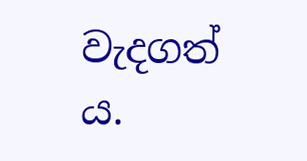වැදගත් ය.